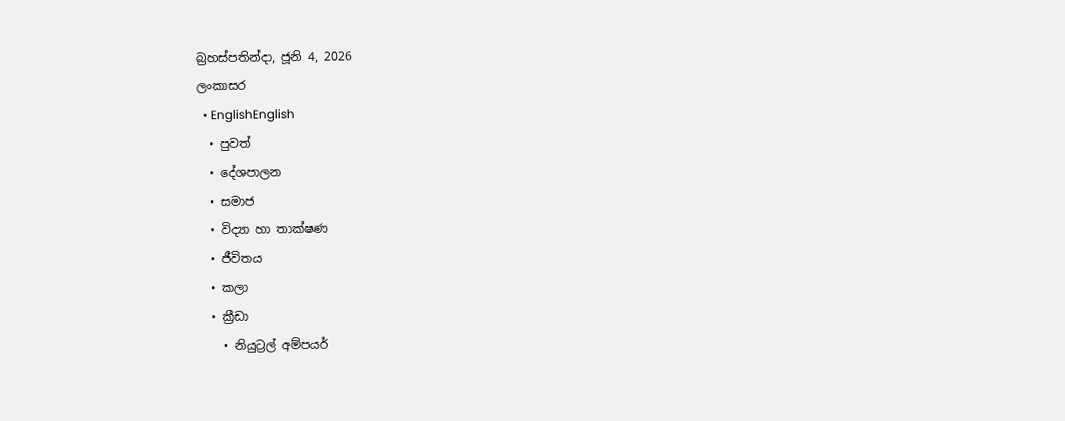බ්‍රහස්පතින්දා, ජූනි 4, 2026
ලංකාසර
  • EnglishEnglish
  • පුවත්
  • දේශපාලන
  • සමාජ
  • විද්‍යා හා තාක්ෂණ
  • ජීවිතය
  • කලා
  • ක්‍රීඩා
    • නියුට්‍රල් අම්පයර්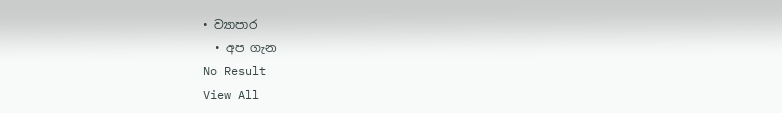• ව්‍යාපාර
  • අප ගැන
No Result
View All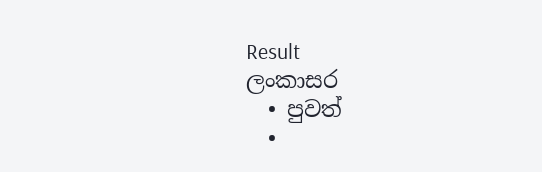Result
ලංකාසර
  • පුවත්
  •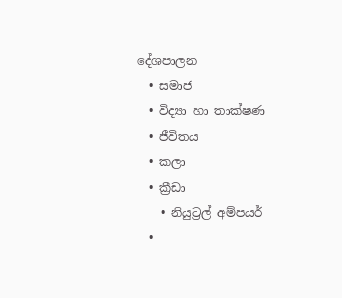දේශපාලන
  • සමාජ
  • විද්‍යා හා තාක්ෂණ
  • ජීවිතය
  • කලා
  • ක්‍රීඩා
    • නියුට්‍රල් අම්පයර්
  •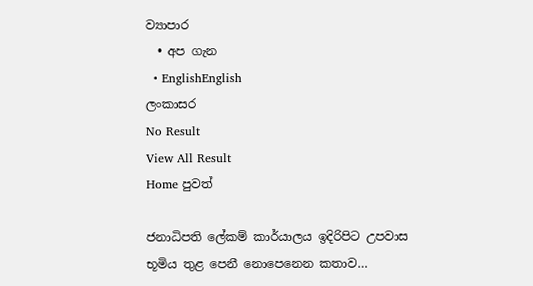ව්‍යාපාර
  • අප ගැන
  • EnglishEnglish
ලංකාසර
No Result
View All Result
Home පුවත්

ජනාධිපති ලේකම් කාර්යාලය ඉදිරිපිට උපවාස භූමිය තුළ පෙනී නොපෙනෙන කතාව…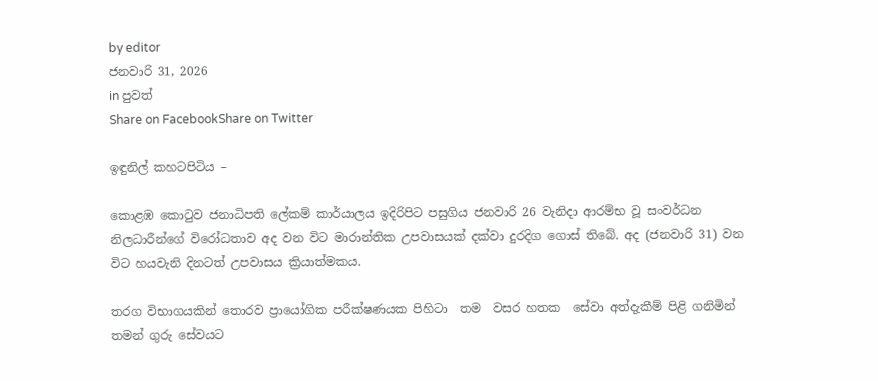by editor
ජනවාරි 31, 2026
in පුවත්
Share on FacebookShare on Twitter

ඉඳුනිල් කහටපිටිය –

කොළඹ කොටුව ජනාධිපති ලේකම් කාර්යාලය ඉදිරිපිට පසුගිය ජනවාරි 26 වැනිදා ආරම්භ වූ සංවර්ධන නිලධාරීන්ගේ විරෝධතාව අද වන විට මාරාන්තික උපවාසයක් දක්වා දුරදිග ගොස් තිබේ. අද (ජනවාරි 31) වන විට හයවැනි දිනටත් උපවාසය ක්‍රියාත්මකය.

තරග විභාගයකින් තොරව ප්‍රායෝගික පරීක්ෂණයක පිහිටා  තම  වසර හතක  සේවා අත්දැකීම් පිළි ගනිමින් තමන් ගුරු සේවයට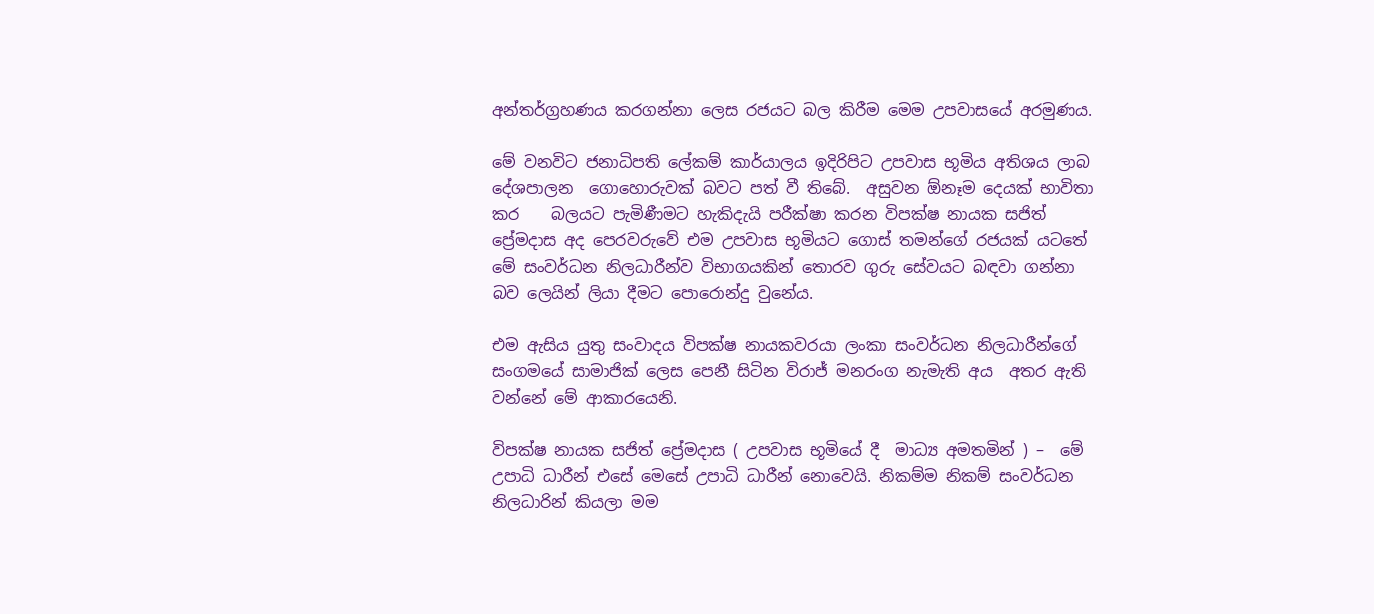අන්තර්ග්‍රහණය කරගන්නා ලෙස රජයට බල කිරීම මෙම උපවාසයේ අරමුණය.

මේ වනවිට ජනාධිපති ලේකම් කාර්යාලය ඉදිරිපිට උපවාස භූමිය අතිශය ලාබ දේශපාලන  ගොහොරුවක් බවට පත් වී තිබේ.  අසුවන ඕනෑම දෙයක් භාවිතා කර    බලයට පැමිණීමට හැකිදැයි පරීක්ෂා කරන විපක්ෂ නායක සජිත් ප්‍රේමදාස අද පෙරවරුවේ එම උපවාස භූමියට ගොස් තමන්ගේ රජයක් යටතේ මේ සංවර්ධන නිලධාරීන්ව විභාගයකින් තොරව ගුරු සේවයට බඳවා ගන්නා බව ලෙයින් ලියා දීමට පොරොන්දු වුනේය.

එම ඇසිය යුතු සංවාදය විපක්ෂ නායකවරයා ලංකා සංවර්ධන නිලධාරීන්ගේ සංගමයේ සාමාජික් ලෙස පෙනී සිටින විරාජ් මනරංග නැමැති අය  අතර ඇති වන්නේ මේ ආකාරයෙනි.

විපක්ෂ නායක සජිත් ප්‍රේමදාස ( උපවාස භූමියේ දී  මාධ්‍ය අමතමින් ) –  මේ උපාධි ධාරීන් එසේ මෙසේ උපාධි ධාරීන් නොවෙයි. නිකම්ම නිකම් සංවර්ධන නිලධාරින් කියලා මම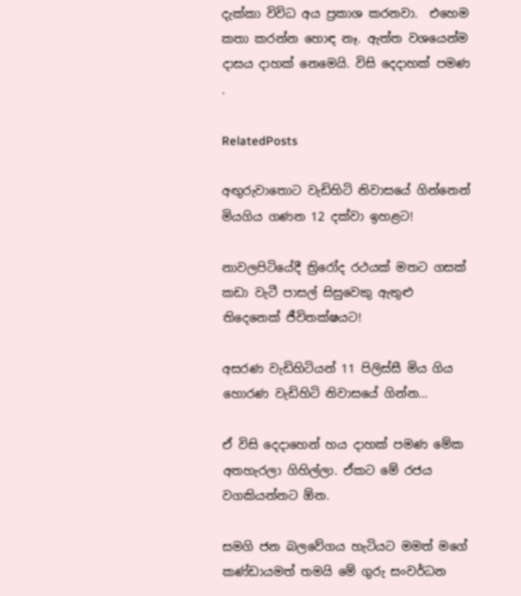දැක්කා විවිධ අය ප්‍රකාශ කරනවා.  එහෙම කතා කරන්න හොඳ නෑ. ඇත්ත වශයෙන්ම දාසය දාහක් නෙමෙයි. විසි දෙදාහක් පමණ .

RelatedPosts

අඟුරුවාතොට වැඩිහිටි නිවාසයේ ගින්නෙන් මියගිය ගණන 12 දක්වා ඉහළට!

නාවලපිටියේදී ත්‍රිරෝද රථයක් මතට ගසක් කඩා වැටී පාසල් සිසුවෙකු ඇතුළු තිදෙනෙක් ජීවිතක්ෂයට!

අසරණ වැඩිහිටියන් 11 පිලිස්සී මිය ගිය හොරණ වැඩිහිටි නිවාසයේ ගින්න…

ඒ විසි දෙදාහෙන් හය දාහක් පමණ මේක අතහැරලා ගිහිල්ලා. ඒකට මේ රජය වගකියන්නට ඕන.

සමගි ජන බලවේගය හැටියට මමත් මගේ කණ්ඩායමත් තමයි මේ ගුරු සංවර්ධන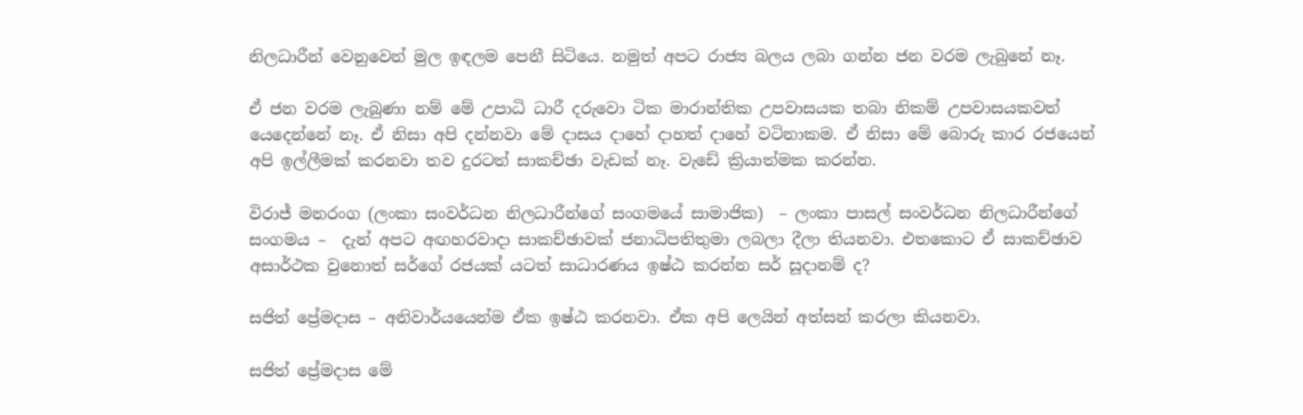නිලධාරීන් වෙනුවෙන් මුල ඉඳලම පෙනී සිටියෙ. නමුත් අපට රාජ්‍ය බලය ලබා ගන්න ජන වරම ලැබුනේ නෑ.

ඒ ජන වරම ලැබුණා නම් මේ උපාධි ධාරී දරුවො ටික මාරාන්තික උපවාසයක තබා නිකම් උපවාසයකවත් යෙදෙන්නේ නෑ. ඒ නිසා අපි දන්නවා මේ දාසය දාහේ දාහත් දාහේ වටිනාකම. ඒ නිසා මේ බොරු කාර රජයෙන් අපි ඉල්ලීමක් කරනවා තව දුරටත් සාකච්ඡා වැඩක් නෑ. වැඩේ ක්‍රියාත්මක කරන්න.

විරාජ් මනරංග (ලංකා සංවර්ධන නිලධාරීන්ගේ සංගමයේ සාමාජික)  – ලංකා පාසල් සංවර්ධන නිලධාරීන්ගේ සංගමය –  දැන් අපට අඟහරවාදා සාකච්ඡාවක් ජනාධිපතිතුමා ලබලා දීලා තියනවා. එතකොට ඒ සාකච්ඡාව අසාර්ථක වුනොත් සර්ගේ රජයක් යටත් සාධාරණය ඉෂ්ඨ කරන්න සර් සූදානම් ද?

සජිත් ප්‍රේමදාස – අනිවාර්යයෙන්ම ඒක ඉෂ්ඨ කරනවා. ඒක අපි ලෙයින් අත්සන් කරලා කියනවා.

සජිත් ප්‍රේමදාස මේ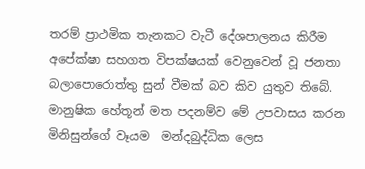තරම් ප්‍රාථමික තැනකට වැටී දේශපාලනය කිරීම අපේක්ෂා සහගත විපක්ෂයක් වෙනුවෙන් වූ ජනතා බලාපොරොත්තු සුන් වීමක් බව කිව යුතුව තිබේ. මානුෂික හේතූන් මත පදනම්ව මේ උපවාසය කරන මිනිසුන්ගේ වෑයම  මන්දබුද්ධික ලෙස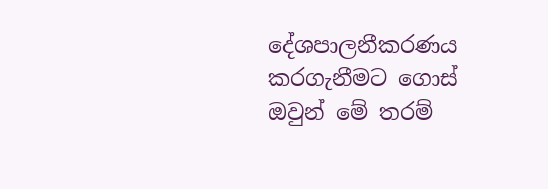දේශපාලනීකරණය කරගැනීමට ගොස් ඔවුන් මේ තරම්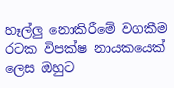හෑල්ලු නොකිරීමේ වගකීම රටක විපක්ෂ නායකයෙක් ලෙස ඔහුට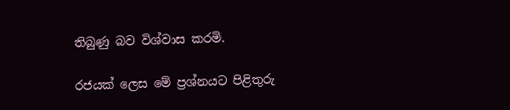තිබුණු බව විශ්වාස කරමි.

රජයක් ලෙස මේ ප්‍රශ්නයට පිළිතුරු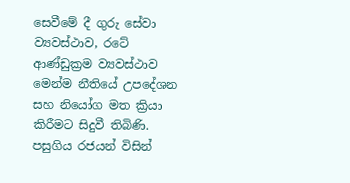සෙවීමේ දී ගුරු සේවා ව්‍යවස්ථාව, රටේ ආණ්ඩුක්‍රම ව්‍යවස්ථාව මෙන්ම නීතියේ උපදේශන සහ නියෝග මත ක්‍රියා කිරීමට සිදුවී තිබිණි. පසුගිය රජයන් විසින්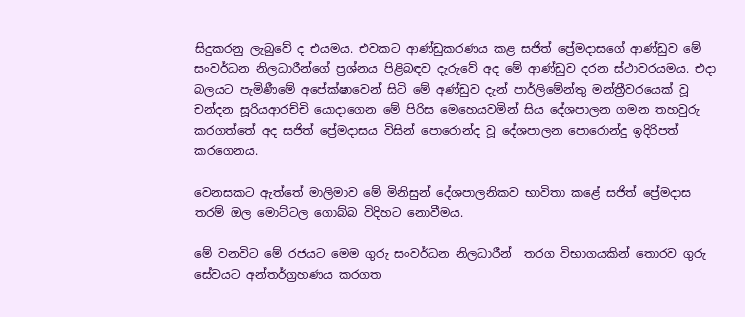සිදුකරනු ලැබුවේ ද එයමය. එවකට ආණ්ඩුකරණය කළ සජිත් ප්‍රේමදාසගේ ආණ්ඩුව මේ සංවර්ධන නිලධාරීන්ගේ ප්‍රශ්නය පිළිබඳව දැරුවේ අද මේ ආණ්ඩුව දරන ස්ථාවරයමය. එදා බලයට පැමිණීමේ අපේක්ෂාවෙන් සිටි මේ අණ්ඩුව දැන් පාර්ලිමේන්තු මන්ත්‍රීවරයෙක් වූ චන්දන සූරියආරච්චි යොදාගෙන මේ පිරිස මෙහෙයවමින් සිය දේශපාලන ගමන තහවුරු කරගත්තේ අද සජිත් ප්‍රේමදාසය විසින් පොරොන්ද වූ දේශපාලන පොරොන්දු ඉදිරිපත් කරගෙනය.

වෙනසකට ඇත්තේ මාලිමාව මේ මිනිසුන් දේශපාලනිකව භාවිතා කළේ සජිත් ප්‍රේමදාස තරම් ඔල මොට්ටල ගොබ්බ විදිහට නොවීමය.

මේ වනවිට මේ රජයට මෙම ගුරු සංවර්ධන නිලධාරීන්  තරග විභාගයකින් තොරව ගුරු සේවයට අන්තර්ග්‍රහණය කරගත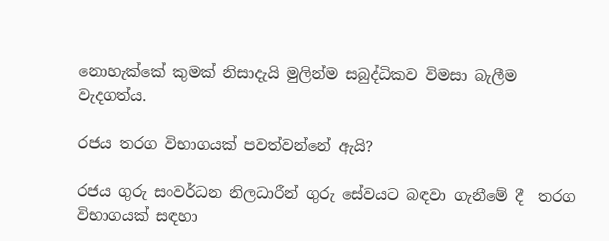නොහැක්කේ කුමක් නිසාදැයි මුලින්ම සබුද්ධිකව විමසා බැලීම වැදගත්ය.

රජය තරග විභාගයක් පවත්වන්නේ ඇයි?

රජය ගුරු සංවර්ධන නිලධාරීන් ගුරු සේවයට බඳවා ගැනීමේ දී  තරග විභාගයක් සඳහා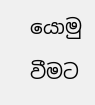යොමු වීමට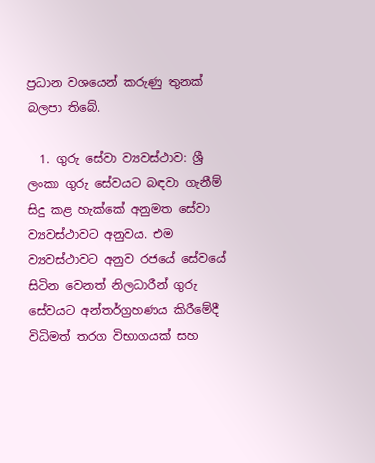ප්‍රධාන වශයෙන් කරුණු තුනක් බලපා තිබේ.

  1. ගුරු සේවා ව්‍යවස්ථාව: ශ්‍රී ලංකා ගුරු සේවයට බඳවා ගැනීම් සිදු කළ හැක්කේ අනුමත සේවා ව්‍යවස්ථාවට අනුවය. එම ව්‍යවස්ථාවට අනුව රජයේ සේවයේ සිටින වෙනත් නිලධාරීන් ගුරු සේවයට අන්තර්ග්‍රහණය කිරීමේදී විධිමත් තරග විභාගයක් සහ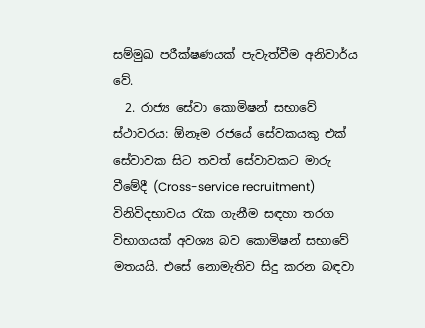සම්මුඛ පරීක්ෂණයක් පැවැත්වීම අනිවාර්ය වේ.
  2. රාජ්‍ය සේවා කොමිෂන් සභාවේ ස්ථාවරය: ඕනෑම රජයේ සේවකයකු එක් සේවාවක සිට තවත් සේවාවකට මාරු වීමේදී (Cross-service recruitment) විනිවිදභාවය රැක ගැනීම සඳහා තරග විභාගයක් අවශ්‍ය බව කොමිෂන් සභාවේ මතයයි. එසේ නොමැතිව සිදු කරන බඳවා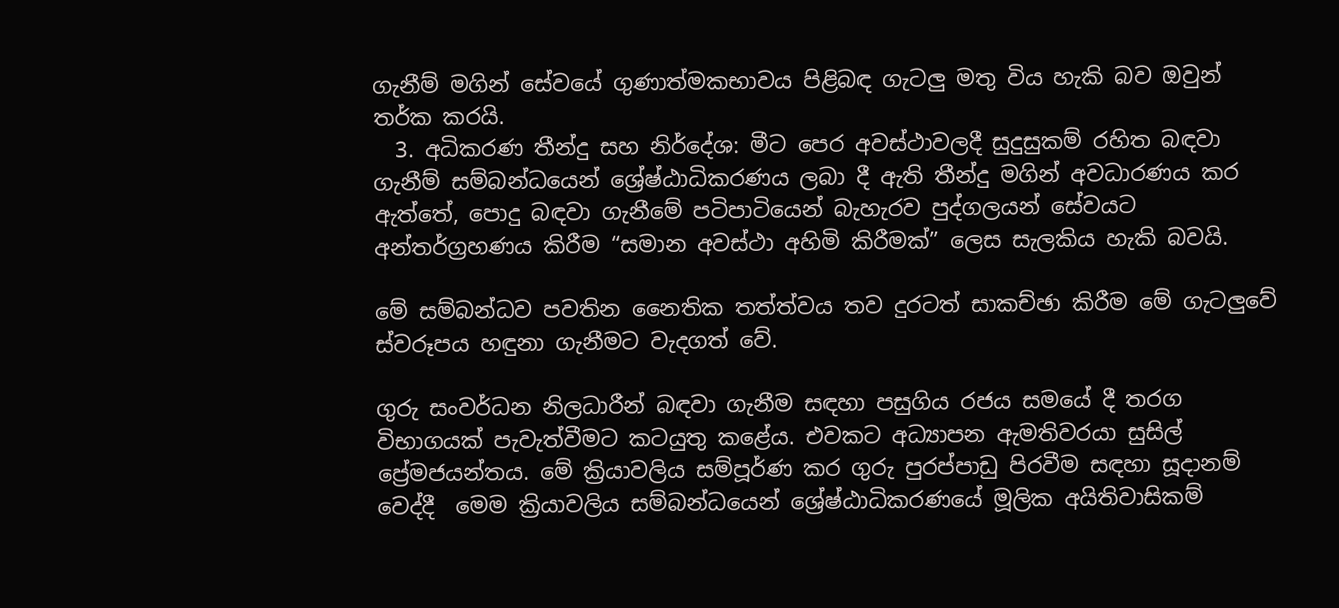ගැනීම් මගින් සේවයේ ගුණාත්මකභාවය පිළිබඳ ගැටලු මතු විය හැකි බව ඔවුන් තර්ක කරයි.
  3. අධිකරණ තීන්දු සහ නිර්දේශ: මීට පෙර අවස්ථාවලදී සුදුසුකම් රහිත බඳවා ගැනීම් සම්බන්ධයෙන් ශ්‍රේෂ්ඨාධිකරණය ලබා දී ඇති තීන්දු මගින් අවධාරණය කර ඇත්තේ, පොදු බඳවා ගැනීමේ පටිපාටියෙන් බැහැරව පුද්ගලයන් සේවයට අන්තර්ග්‍රහණය කිරීම “සමාන අවස්ථා අහිමි කිරීමක්” ලෙස සැලකිය හැකි බවයි.

මේ සම්බන්ධව පවතින නෛතික තත්ත්වය තව දුරටත් සාකච්ඡා කිරීම මේ ගැටලුවේ ස්වරූපය හඳුනා ගැනීමට වැදගත් වේ.

ගුරු සංවර්ධන නිලධාරීන් බඳවා ගැනීම සඳහා පසුගිය රජය සමයේ දී තරග විභාගයක් පැවැත්වීමට කටයුතු කළේය. එවකට අධ්‍යාපන ඇමතිවරයා සුසිල් ප්‍රේමජයන්තය. මේ ක්‍රියාවලිය සම්පූර්ණ කර ගුරු පුරප්පාඩු පිරවීම සඳහා සූදානම් වෙද්දී  මෙම ක්‍රියාවලිය සම්බන්ධයෙන් ශ්‍රේෂ්ඨාධිකරණයේ මූලික අයිතිවාසිකම්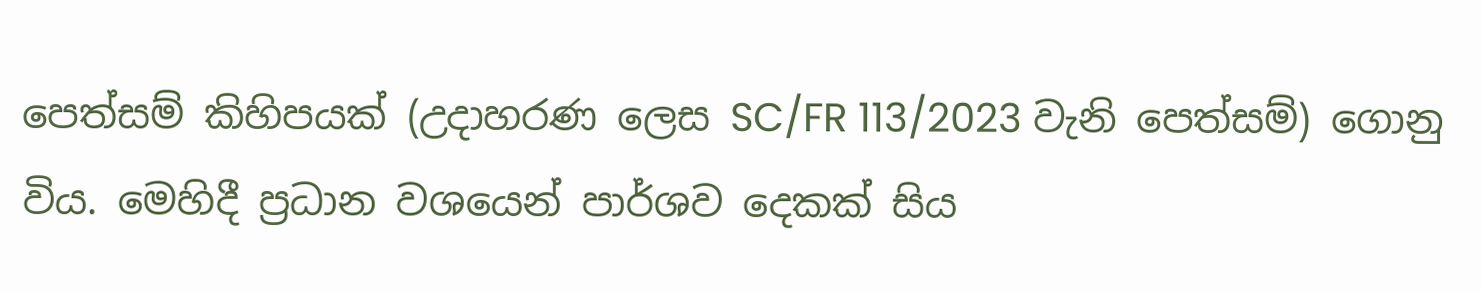පෙත්සම් කිහිපයක් (උදාහරණ ලෙස SC/FR 113/2023 වැනි පෙත්සම්) ගොනු විය. මෙහිදී ප්‍රධාන වශයෙන් පාර්ශව දෙකක් සිය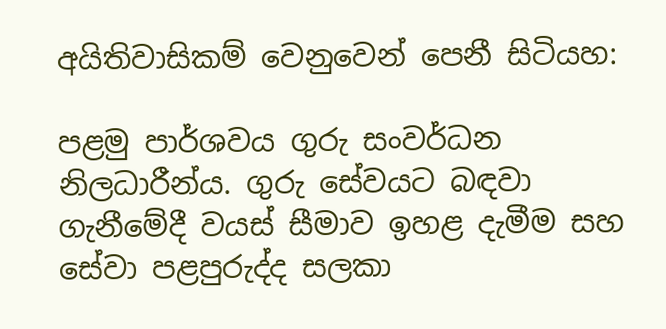අයිතිවාසිකම් වෙනුවෙන් පෙනී සිටියහ:

පළමු පාර්ශවය ගුරු සංවර්ධන නිලධාරීන්ය. ගුරු සේවයට බඳවා ගැනීමේදී වයස් සීමාව ඉහළ දැමීම සහ සේවා පළපුරුද්ද සලකා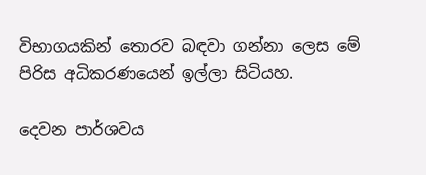විභාගයකින් තොරව බඳවා ගන්නා ලෙස මේ පිරිස අධිකරණයෙන් ඉල්ලා සිටියහ.

දෙවන පාර්ශවය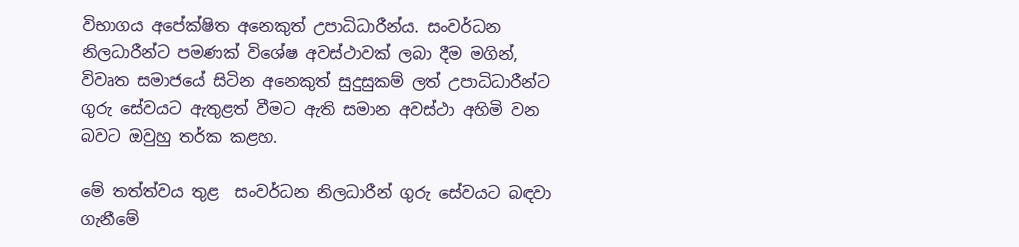විභාගය අපේක්ෂිත අනෙකුත් උපාධිධාරීන්ය. සංවර්ධන නිලධාරීන්ට පමණක් විශේෂ අවස්ථාවක් ලබා දීම මගින්, විවෘත සමාජයේ සිටින අනෙකුත් සුදුසුකම් ලත් උපාධිධාරීන්ට ගුරු සේවයට ඇතුළත් වීමට ඇති සමාන අවස්ථා අහිමි වන බවට ඔවුහු තර්ක කළහ.

මේ තත්ත්වය තුළ  සංවර්ධන නිලධාරීන් ගුරු සේවයට බඳවා   ගැනීමේ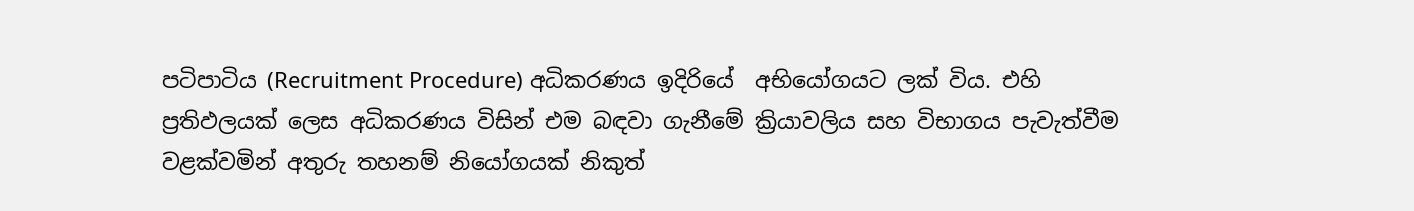පටිපාටිය (Recruitment Procedure) අධිකරණය ඉදිරියේ  අභියෝගයට ලක් විය. එහි ප්‍රතිඵලයක් ලෙස අධිකරණය විසින් එම බඳවා ගැනීමේ ක්‍රියාවලිය සහ විභාගය පැවැත්වීම වළක්වමින් අතුරු තහනම් නියෝගයක් නිකුත්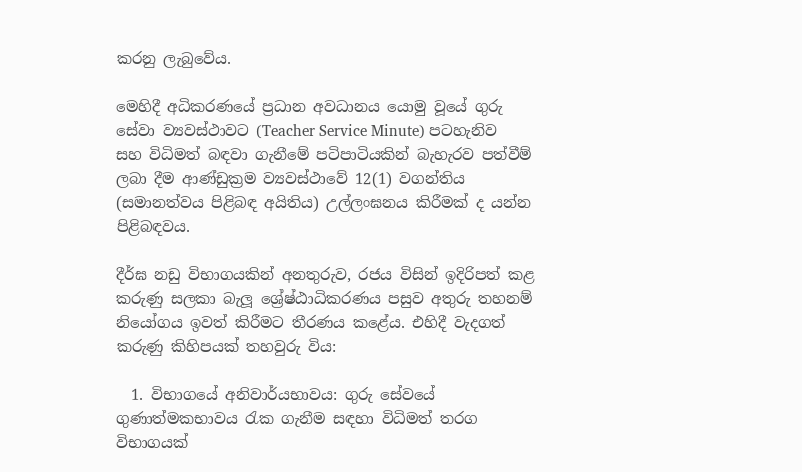කරනු ලැබුවේය.

මෙහිදී අධිකරණයේ ප්‍රධාන අවධානය යොමු වූයේ ගුරු සේවා ව්‍යවස්ථාවට (Teacher Service Minute) පටහැනිව සහ විධිමත් බඳවා ගැනීමේ පටිපාටියකින් බැහැරව පත්වීම් ලබා දීම ආණ්ඩුක්‍රම ව්‍යවස්ථාවේ 12(1) වගන්තිය (සමානත්වය පිළිබඳ අයිතිය) උල්ලංඝනය කිරීමක් ද යන්න පිළිබඳවය.

දීර්ඝ නඩු විභාගයකින් අනතුරුව, රජය විසින් ඉදිරිපත් කළ කරුණු සලකා බැලූ ශ්‍රේෂ්ඨාධිකරණය පසුව අතුරු තහනම් නියෝගය ඉවත් කිරීමට තීරණය කළේය. එහිදී වැදගත් කරුණු කිහිපයක් තහවුරු විය:

  1. විභාගයේ අනිවාර්යභාවය: ගුරු සේවයේ ගුණාත්මකභාවය රැක ගැනීම සඳහා විධිමත් තරග විභාගයක්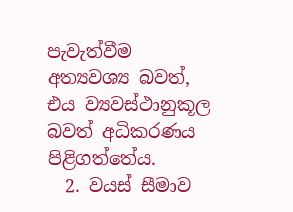පැවැත්වීම අත්‍යවශ්‍ය බවත්, එය ව්‍යවස්ථානුකූල බවත් අධිකරණය පිළිගත්තේය.
  2. වයස් සීමාව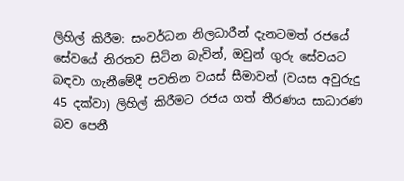ලිහිල් කිරීම: සංවර්ධන නිලධාරීන් දැනටමත් රජයේ සේවයේ නිරතව සිටින බැවින්, ඔවුන් ගුරු සේවයට බඳවා ගැනීමේදී පවතින වයස් සීමාවන් (වයස අවුරුදු 45 දක්වා) ලිහිල් කිරීමට රජය ගත් තීරණය සාධාරණ බව පෙනී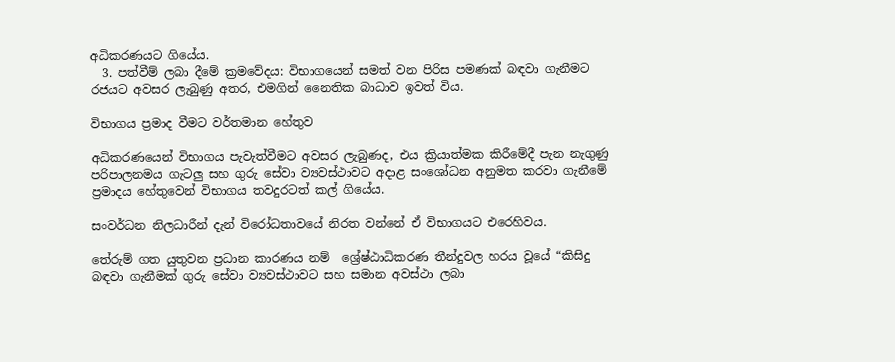අධිකරණයට ගියේය.
  3. පත්වීම් ලබා දීමේ ක්‍රමවේදය: විභාගයෙන් සමත් වන පිරිස පමණක් බඳවා ගැනීමට රජයට අවසර ලැබුණු අතර, එමගින් නෛතික බාධාව ඉවත් විය.

විභාගය ප්‍රමාද වීමට වර්තමාන හේතුව

අධිකරණයෙන් විභාගය පැවැත්වීමට අවසර ලැබුණද, එය ක්‍රියාත්මක කිරීමේදී පැන නැගුණු පරිපාලනමය ගැටලු සහ ගුරු සේවා ව්‍යවස්ථාවට අදාළ සංශෝධන අනුමත කරවා ගැනීමේ ප්‍රමාදය හේතුවෙන් විභාගය තවදුරටත් කල් ගියේය.

සංවර්ධන නිලධාරීන් දැන් විරෝධතාවයේ නිරත වන්නේ ඒ විභාගයට එරෙහිවය.

තේරුම් ගත යුතුවන ප්‍රධාන කාරණය නම්  ශ්‍රේෂ්ඨාධිකරණ තීන්දුවල හරය වූයේ “කිසිදු බඳවා ගැනීමක් ගුරු සේවා ව්‍යවස්ථාවට සහ සමාන අවස්ථා ලබා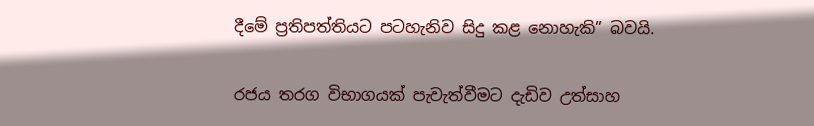දීමේ ප්‍රතිපත්තියට පටහැනිව සිදු කළ නොහැකි” බවයි.

රජය තරග විභාගයක් පැවැත්වීමට දැඩිව උත්සාහ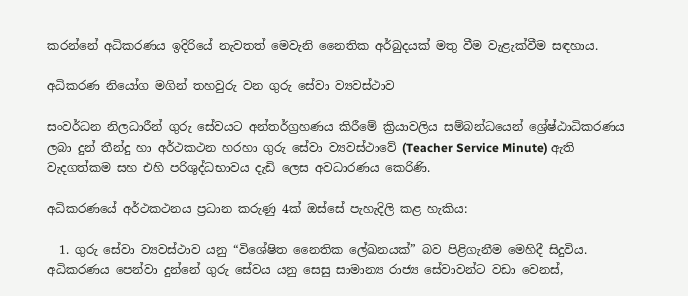කරන්නේ අධිකරණය ඉදිරියේ නැවතත් මෙවැනි නෛතික අර්බුදයක් මතු වීම වැළැක්වීම සඳහාය.

අධිකරණ නියෝග මගින් තහවුරු වන ගුරු සේවා ව්‍යවස්ථාව

සංවර්ධන නිලධාරීන් ගුරු සේවයට අන්තර්ග්‍රහණය කිරීමේ ක්‍රියාවලිය සම්බන්ධයෙන් ශ්‍රේෂ්ඨාධිකරණය ලබා දුන් තීන්දු හා අර්ථකථන හරහා ගුරු සේවා ව්‍යවස්ථාවේ (Teacher Service Minute) ඇති වැදගත්කම සහ එහි පරිශුද්ධභාවය දැඩි ලෙස අවධාරණය කෙරිණි.

අධිකරණයේ අර්ථකථනය ප්‍රධාන කරුණු 4ක් ඔස්සේ පැහැදිලි කළ හැකිය:

  1. ගුරු සේවා ව්‍යවස්ථාව යනු “විශේෂිත නෛතික ලේඛනයක්” බව පිළිගැනීම මෙහිදී සිදුවිය. අධිකරණය පෙන්වා දුන්නේ ගුරු සේවය යනු සෙසු සාමාන්‍ය රාජ්‍ය සේවාවන්ට වඩා වෙනස්,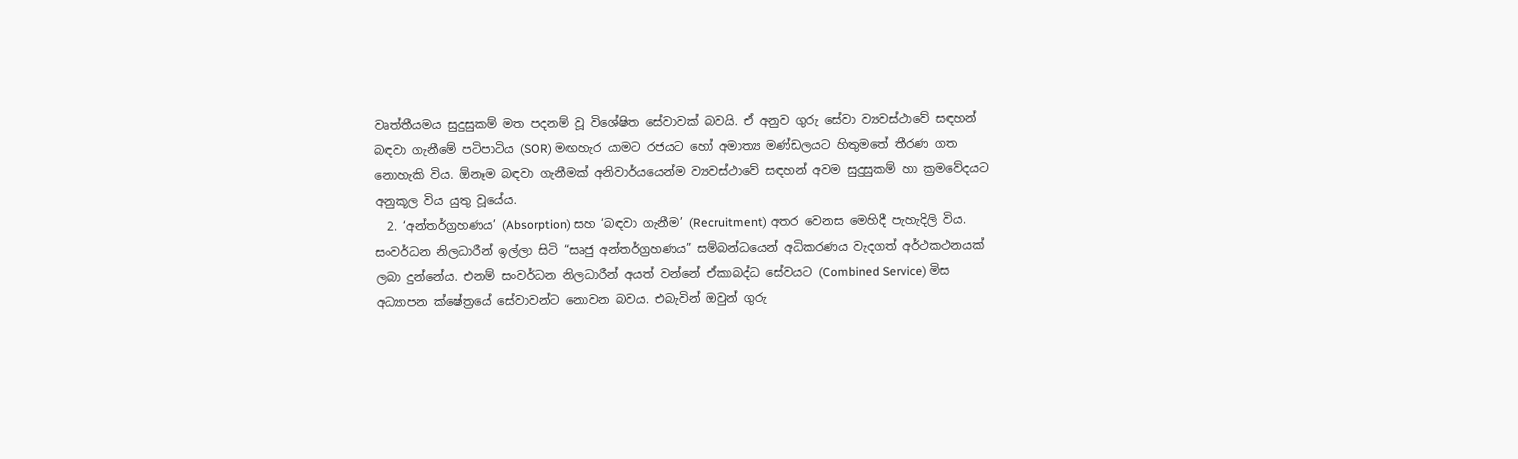වෘත්තීයමය සුදුසුකම් මත පදනම් වූ විශේෂිත සේවාවක් බවයි. ඒ අනුව ගුරු සේවා ව්‍යවස්ථාවේ සඳහන් බඳවා ගැනීමේ පටිපාටිය (SOR) මඟහැර යාමට රජයට හෝ අමාත්‍ය මණ්ඩලයට හිතුමතේ තීරණ ගත නොහැකි විය. ඕනෑම බඳවා ගැනීමක් අනිවාර්යයෙන්ම ව්‍යවස්ථාවේ සඳහන් අවම සුදුසුකම් හා ක්‍රමවේදයට අනුකූල විය යුතු වූයේය.
  2. ‘අන්තර්ග්‍රහණය’ (Absorption) සහ ‘බඳවා ගැනීම’ (Recruitment) අතර වෙනස මෙහිදී පැහැදිලි විය. සංවර්ධන නිලධාරීන් ඉල්ලා සිටි “සෘජු අන්තර්ග්‍රහණය” සම්බන්ධයෙන් අධිකරණය වැදගත් අර්ථකථනයක් ලබා දුන්නේය. එනම් සංවර්ධන නිලධාරීන් අයත් වන්නේ ඒකාබද්ධ සේවයට (Combined Service) මිස අධ්‍යාපන ක්ෂේත්‍රයේ සේවාවන්ට නොවන බවය. එබැවින් ඔවුන් ගුරු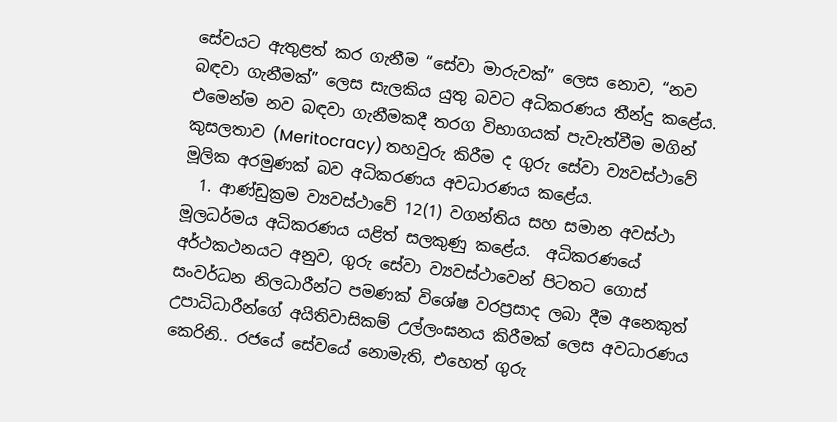සේවයට ඇතුළත් කර ගැනීම “සේවා මාරුවක්” ලෙස නොව, “නව බඳවා ගැනීමක්” ලෙස සැලකිය යුතු බවට අධිකරණය තීන්දු කළේය. එමෙන්ම නව බඳවා ගැනීමකදී තරග විභාගයක් පැවැත්වීම මගින් කුසලතාව (Meritocracy) තහවුරු කිරීම ද ගුරු සේවා ව්‍යවස්ථාවේ මූලික අරමුණක් බව අධිකරණය අවධාරණය කළේය.
  1. ආණ්ඩුක්‍රම ව්‍යවස්ථාවේ 12(1) වගන්තිය සහ සමාන අවස්ථා මූලධර්මය අධිකරණය යළිත් සලකුණු කළේය.  අධිකරණයේ අර්ථකථනයට අනුව, ගුරු සේවා ව්‍යවස්ථාවෙන් පිටතට ගොස් සංවර්ධන නිලධාරීන්ට පමණක් විශේෂ වරප්‍රසාද ලබා දීම අනෙකුත් උපාධිධාරීන්ගේ අයිතිවාසිකම් උල්ලංඝනය කිරීමක් ලෙස අවධාරණය කෙරිනි.. රජයේ සේවයේ නොමැති, එහෙත් ගුරු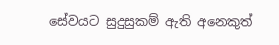සේවයට සුදුසුකම් ඇති අනෙකුත්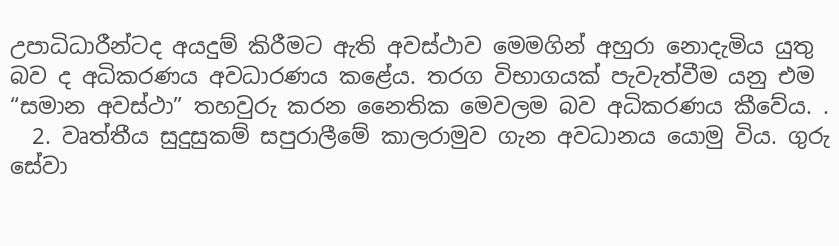උපාධිධාරීන්ටද අයදුම් කිරීමට ඇති අවස්ථාව මෙමගින් අහුරා නොදැමිය යුතු බව ද අධිකරණය අවධාරණය කළේය. තරග විභාගයක් පැවැත්වීම යනු එම “සමාන අවස්ථා” තහවුරු කරන නෛතික මෙවලම බව අධිකරණය කීවේය. .
  2. වෘත්තීය සුදුසුකම් සපුරාලීමේ කාලරාමුව ගැන අවධානය යොමු විය. ගුරු සේවා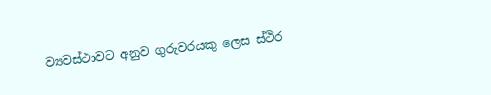ව්‍යවස්ථාවට අනුව ගුරුවරයකු ලෙස ස්ථිර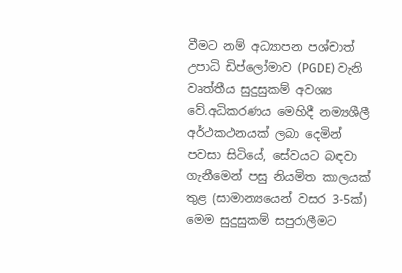වීමට නම් අධ්‍යාපන පශ්චාත් උපාධි ඩිප්ලෝමාව (PGDE) වැනි වෘත්තීය සුදුසුකම් අවශ්‍ය වේ.අධිකරණය මෙහිදී නම්‍යශීලී අර්ථකථනයක් ලබා දෙමින් පවසා සිටියේ, සේවයට බඳවා ගැනීමෙන් පසු නියමිත කාලයක් තුළ (සාමාන්‍යයෙන් වසර 3-5ක්) මෙම සුදුසුකම් සපුරාලීමට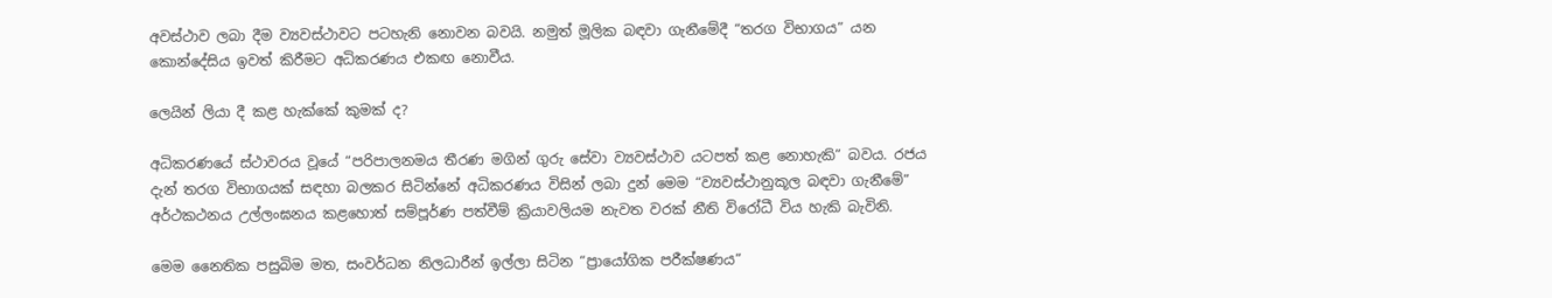අවස්ථාව ලබා දීම ව්‍යවස්ථාවට පටහැනි නොවන බවයි. නමුත් මූලික බඳවා ගැනීමේදී “තරග විභාගය” යන කොන්දේසිය ඉවත් කිරීමට අධිකරණය එකඟ නොවීය.

ලෙයින් ලියා දී කළ හැක්කේ කුමක් ද?

අධිකරණයේ ස්ථාවරය වූයේ “පරිපාලනමය තීරණ මගින් ගුරු සේවා ව්‍යවස්ථාව යටපත් කළ නොහැකි” බවය. රජය දැන් තරග විභාගයක් සඳහා බලකර සිටින්නේ අධිකරණය විසින් ලබා දුන් මෙම “ව්‍යවස්ථානුකූල බඳවා ගැනීමේ” අර්ථකථනය උල්ලංඝනය කළහොත් සම්පූර්ණ පත්වීම් ක්‍රියාවලියම නැවත වරක් නීති විරෝධී විය හැකි බැවිනි.

මෙම නෛතික පසුබිම මත, සංවර්ධන නිලධාරීන් ඉල්ලා සිටින “ප්‍රායෝගික පරීක්ෂණය”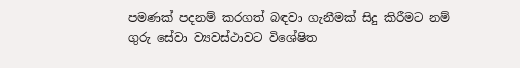පමණක් පදනම් කරගත් බඳවා ගැනීමක් සිදු කිරීමට නම් ගුරු සේවා ව්‍යවස්ථාවට විශේෂිත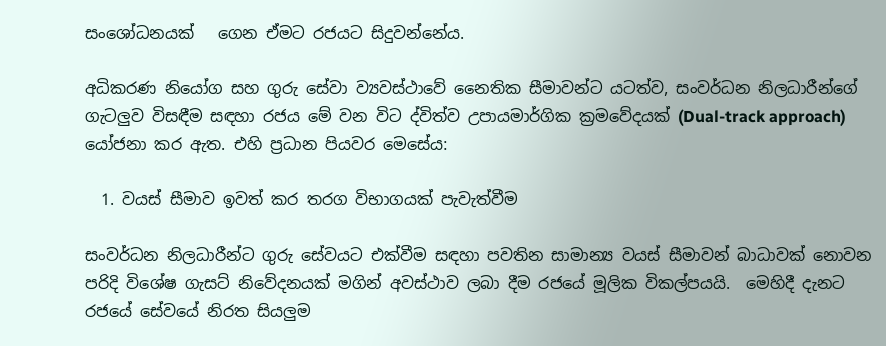සංශෝධනයක්   ගෙන ඒමට රජයට සිදුවන්නේය.

අධිකරණ නියෝග සහ ගුරු සේවා ව්‍යවස්ථාවේ නෛතික සීමාවන්ට යටත්ව, සංවර්ධන නිලධාරීන්ගේ ගැටලුව විසඳීම සඳහා රජය මේ වන විට ද්විත්ව උපායමාර්ගික ක්‍රමවේදයක් (Dual-track approach) යෝජනා කර ඇත. එහි ප්‍රධාන පියවර මෙසේය:

  1. වයස් සීමාව ඉවත් කර තරග විභාගයක් පැවැත්වීම

සංවර්ධන නිලධාරීන්ට ගුරු සේවයට එක්වීම සඳහා පවතින සාමාන්‍ය වයස් සීමාවන් බාධාවක් නොවන පරිදි විශේෂ ගැසට් නිවේදනයක් මගින් අවස්ථාව ලබා දීම රජයේ මූලික විකල්පයයි.  මෙහිදී දැනට රජයේ සේවයේ නිරත සියලුම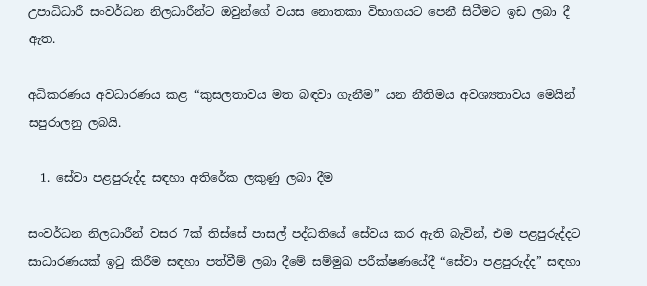උපාධිධාරී සංවර්ධන නිලධාරීන්ට ඔවුන්ගේ වයස නොතකා විභාගයට පෙනී සිටීමට ඉඩ ලබා දී ඇත.

අධිකරණය අවධාරණය කළ “කුසලතාවය මත බඳවා ගැනීම” යන නීතිමය අවශ්‍යතාවය මෙයින් සපුරාලනු ලබයි.

  1. සේවා පළපුරුද්ද සඳහා අතිරේක ලකුණු ලබා දීම

සංවර්ධන නිලධාරීන් වසර 7ක් තිස්සේ පාසල් පද්ධතියේ සේවය කර ඇති බැවින්, එම පළපුරුද්දට සාධාරණයක් ඉටු කිරීම සඳහා පත්වීම් ලබා දීමේ සම්මුඛ පරීක්ෂණයේදී “සේවා පළපුරුද්ද” සඳහා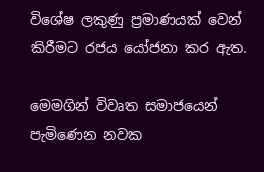විශේෂ ලකුණු ප්‍රමාණයක් වෙන් කිරීමට රජය යෝජනා කර ඇත.

මෙමගින් විවෘත සමාජයෙන් පැමිණෙන නවක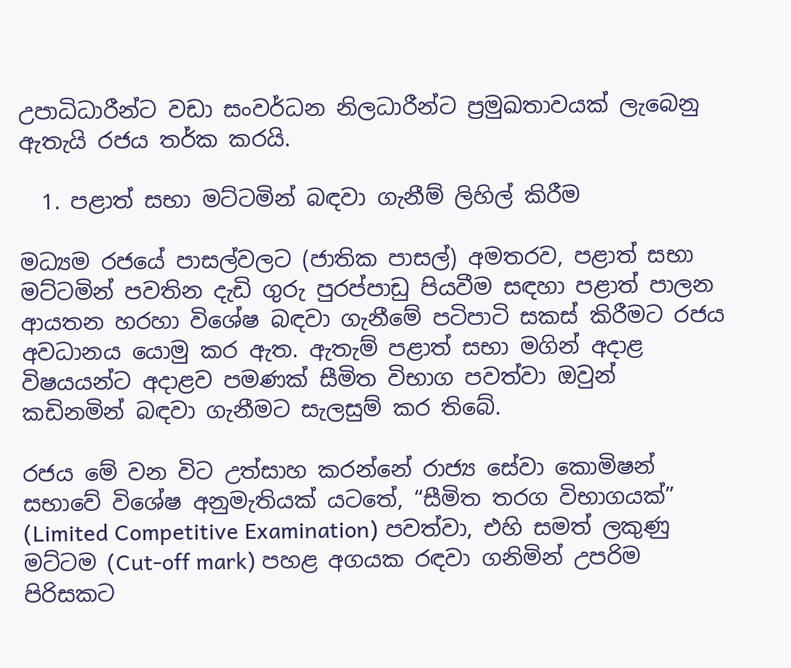උපාධිධාරීන්ට වඩා සංවර්ධන නිලධාරීන්ට ප්‍රමුඛතාවයක් ලැබෙනු ඇතැයි රජය තර්ක කරයි.

  1. පළාත් සභා මට්ටමින් බඳවා ගැනීම් ලිහිල් කිරීම

මධ්‍යම රජයේ පාසල්වලට (ජාතික පාසල්) අමතරව, පළාත් සභා මට්ටමින් පවතින දැඩි ගුරු පුරප්පාඩු පියවීම සඳහා පළාත් පාලන ආයතන හරහා විශේෂ බඳවා ගැනීමේ පටිපාටි සකස් කිරීමට රජය අවධානය යොමු කර ඇත. ඇතැම් පළාත් සභා මගින් අදාළ විෂයයන්ට අදාළව පමණක් සීමිත විභාග පවත්වා ඔවුන් කඩිනමින් බඳවා ගැනීමට සැලසුම් කර තිබේ.

රජය මේ වන විට උත්සාහ කරන්නේ රාජ්‍ය සේවා කොමිෂන් සභාවේ විශේෂ අනුමැතියක් යටතේ, “සීමිත තරග විභාගයක්” (Limited Competitive Examination) පවත්වා, එහි සමත් ලකුණු මට්ටම (Cut-off mark) පහළ අගයක රඳවා ගනිමින් උපරිම පිරිසකට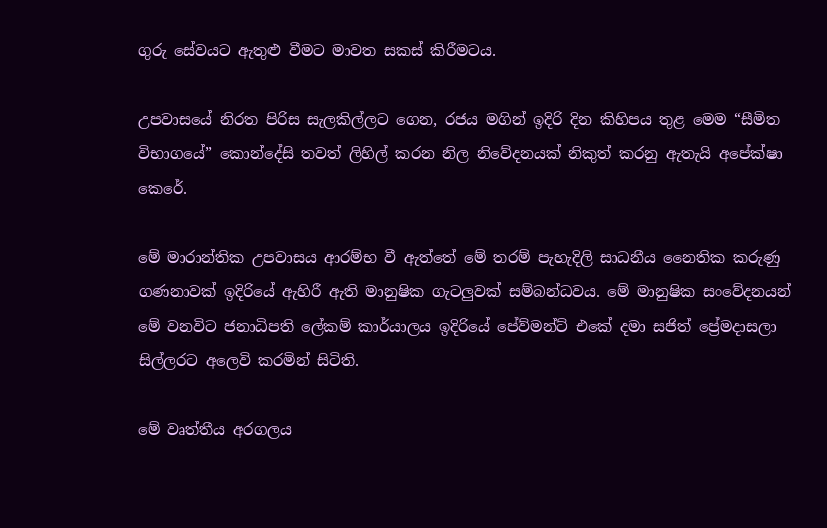ගුරු සේවයට ඇතුළු වීමට මාවත සකස් කිරීමටය.

උපවාසයේ නිරත පිරිස සැලකිල්ලට ගෙන, රජය මගින් ඉදිරි දින කිහිපය තුළ මෙම “සීමිත විභාගයේ” කොන්දේසි තවත් ලිහිල් කරන නිල නිවේදනයක් නිකුත් කරනු ඇතැයි අපේක්ෂා කෙරේ.

මේ මාරාන්තික උපවාසය ආරම්භ වී ඇත්තේ මේ තරම් පැහැදිලි සාධනීය නෛතික කරුණු ගණනාවක් ඉදිරියේ ඇහිරී ඇති මානුෂික ගැටලුවක් සම්බන්ධවය. මේ මානුෂික සංවේදනයන් මේ වනවිට ජනාධිපති ලේකම් කාර්යාලය ඉදිරියේ පේව්මන්ට් එකේ දමා සජිත් ප්‍රේමදාසලා සිල්ලරට අලෙවි කරමින් සිටිති.

මේ වෘත්තීය අරගලය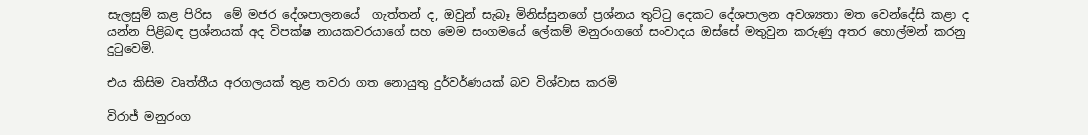සැලසුම් කළ පිරිස  මේ මජර දේශපාලනයේ  ගැත්තන් ද, ඔවුන් සැබෑ මිනිස්සුනගේ ප්‍රශ්නය තුට්ටු දෙකට දේශපාලන අවශ්‍යතා මත වෙන්දේසි කළා ද  යන්න පිළිබඳ ප්‍රශ්නයක් අද විපක්ෂ නායකවරයාගේ සහ මෙම සංගමයේ ලේකම් මනුරංගගේ සංවාදය ඔස්සේ මතුවුන කරුණු අතර හොල්මන් කරනු දුටුවෙමි.

එය කිසිම වෘත්තීය අරගලයක් තුළ තවරා ගත නොයුතු දුර්වර්ණයක් බව විශ්වාස කරමි

විරාජ් මනුරංග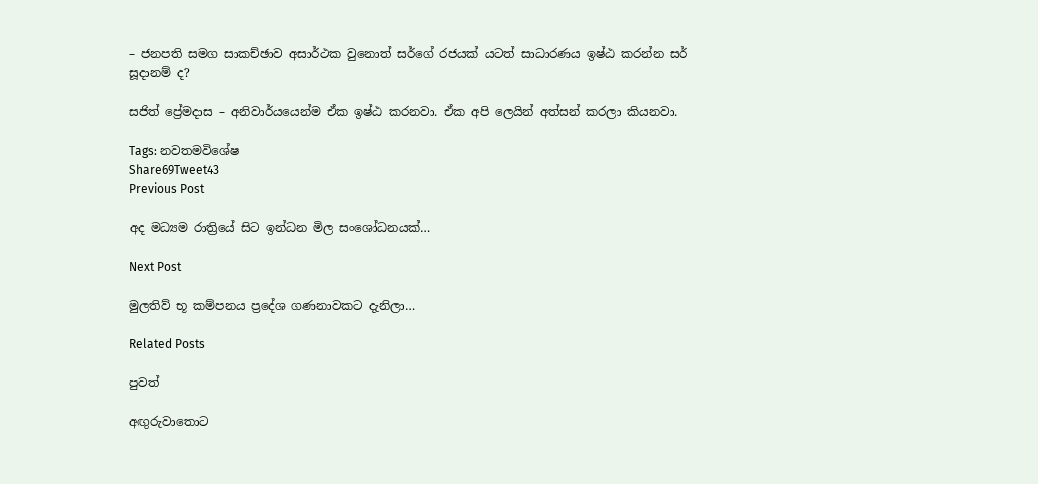– ජනපති සමග සාකච්ඡාව අසාර්ථක වුනොත් සර්ගේ රජයක් යටත් සාධාරණය ඉෂ්ඨ කරන්න සර් සූදානම් ද?

සජිත් ප්‍රේමදාස – අනිවාර්යයෙන්ම ඒක ඉෂ්ඨ කරනවා. ඒක අපි ලෙයින් අත්සන් කරලා කියනවා.

Tags: නවතමවිශේෂ
Share69Tweet43
Previous Post

අද මධ්‍යම රාත්‍රියේ සිට ඉන්ධන මිල සංශෝධනයක්…

Next Post

මුලතිව් භූ කම්පනය ප්‍රදේශ ගණනාවකට දැනිලා…

Related Posts

පුවත්

අඟුරුවාතොට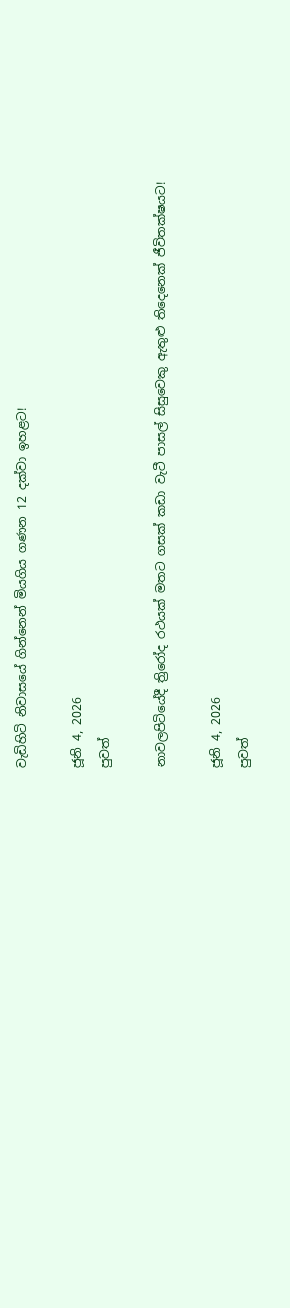වැඩිහිටි නිවාසයේ ගින්නෙන් මියගිය ගණන 12 දක්වා ඉහළට!

ජූනි 4, 2026
පුවත්

නාවලපිටියේදී ත්‍රිරෝද රථයක් මතට ගසක් කඩා වැටී පාසල් සිසුවෙකු ඇතුළු තිදෙනෙක් ජීවිතක්ෂයට!

ජූනි 4, 2026
පුවත්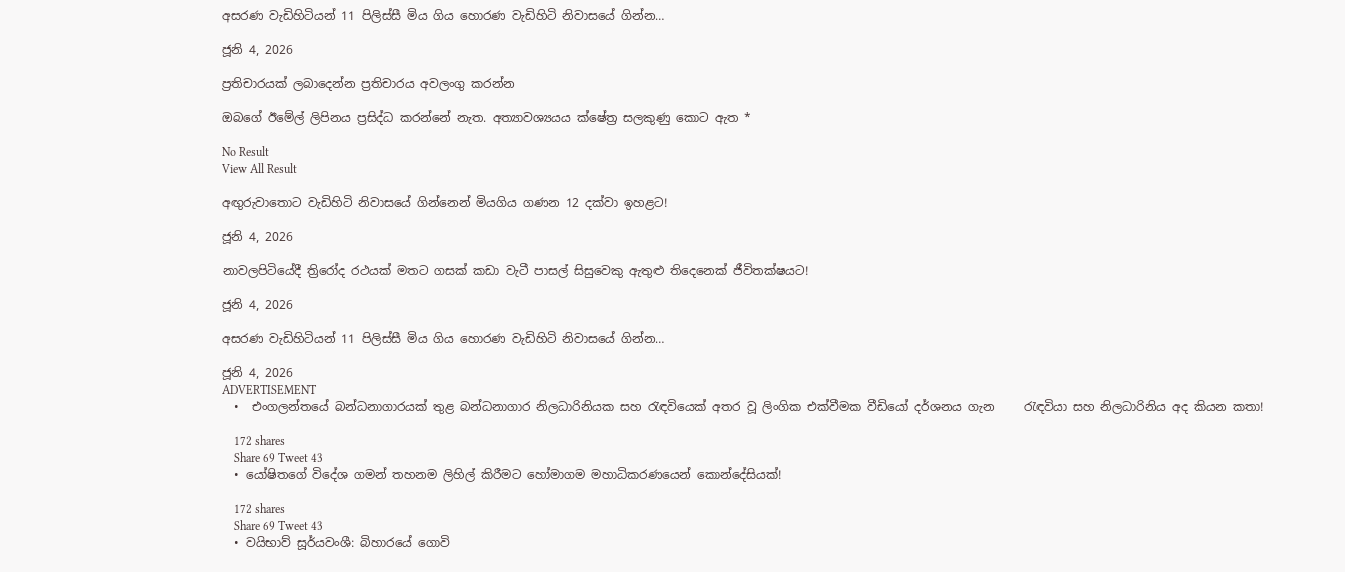අසරණ වැඩිහිටියන් 11 පිලිස්සී මිය ගිය හොරණ වැඩිහිටි නිවාසයේ ගින්න…

ජූනි 4, 2026

ප්‍රතිචාරයක් ලබාදෙන්න ප්‍රතිචාරය අවලංගු කරන්න

ඔබගේ ඊමේල් ලිපිනය ප්‍රසිද්ධ කරන්නේ නැත. අත්‍යාවශ්‍යයය ක්ෂේත්‍ර සලකුණු කොට ඇත *

No Result
View All Result

අඟුරුවාතොට වැඩිහිටි නිවාසයේ ගින්නෙන් මියගිය ගණන 12 දක්වා ඉහළට!

ජූනි 4, 2026

නාවලපිටියේදී ත්‍රිරෝද රථයක් මතට ගසක් කඩා වැටී පාසල් සිසුවෙකු ඇතුළු තිදෙනෙක් ජීවිතක්ෂයට!

ජූනි 4, 2026

අසරණ වැඩිහිටියන් 11 පිලිස්සී මිය ගිය හොරණ වැඩිහිටි නිවාසයේ ගින්න…

ජූනි 4, 2026
ADVERTISEMENT
  •  එංගලන්තයේ බන්ධනාගාරයක් තුළ බන්ධනාගාර නිලධාරිනියක සහ රැඳවියෙක් අතර වූ ලිංගික එක්වීමක වීඩියෝ දර්ශනය ගැන     රැඳවියා සහ නිලධාරිනිය අද කියන කතා!

    172 shares
    Share 69 Tweet 43
  • යෝෂිතගේ විදේශ ගමන් තහනම ලිහිල් කිරීමට හෝමාගම මහාධිකරණයෙන් කොන්දේසියක්!

    172 shares
    Share 69 Tweet 43
  • වයිභාව් සූර්යවංශී: බිහාරයේ ගොවි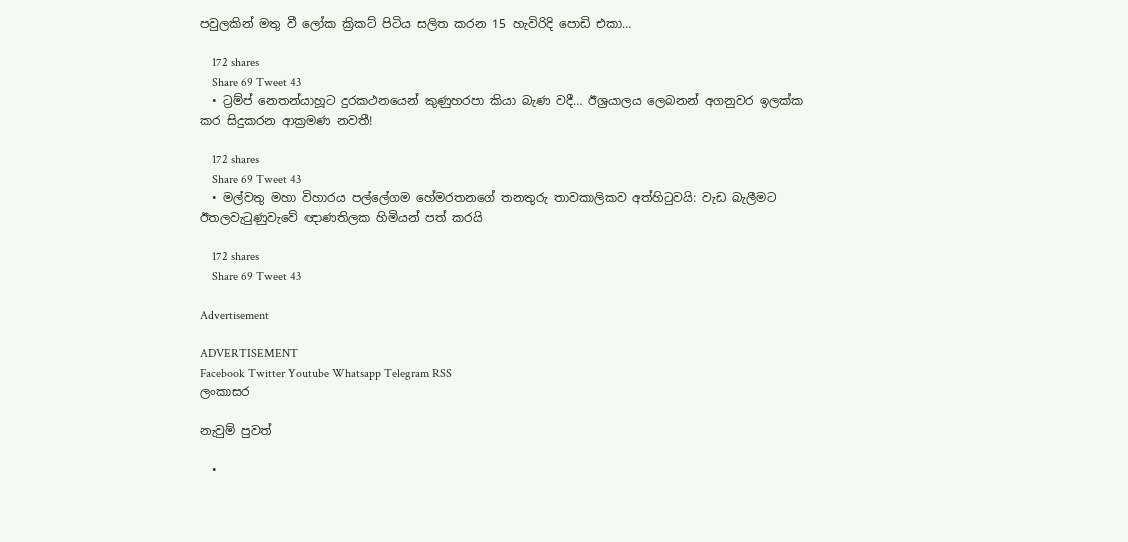පවුලකින් මතු වී ලෝක ක්‍රිකට් පිටිය සලිත කරන 15 හැවිරිදි පොඩි එකා…

    172 shares
    Share 69 Tweet 43
  • ට්‍රම්ප් නෙතන්යාහූට දුරකථනයෙන් කුණුහරපා කියා බැණ වදී… ඊශ්‍රයාලය ලෙබනන් අගනුවර ඉලක්ක කර සිදුකරන ආක්‍රමණ නවතී!

    172 shares
    Share 69 Tweet 43
  • මල්වතු මහා විහාරය පල්ලේගම හේමරතනගේ තනතුරු තාවකාලිකව අත්හිටුවයි: වැඩ බැලීමට ඊතලවැටුණුවැවේ ඥාණතිලක හිමියන් පත් කරයි

    172 shares
    Share 69 Tweet 43

Advertisement

ADVERTISEMENT
Facebook Twitter Youtube Whatsapp Telegram RSS
ලංකාසර

නැවුම් පුවත්

  •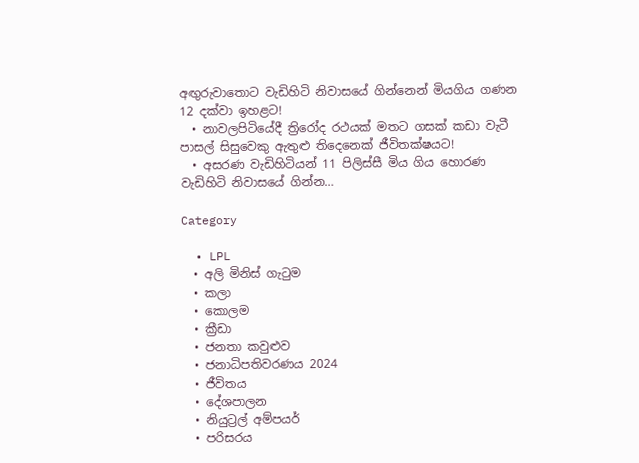අඟුරුවාතොට වැඩිහිටි නිවාසයේ ගින්නෙන් මියගිය ගණන 12 දක්වා ඉහළට!
  • නාවලපිටියේදී ත්‍රිරෝද රථයක් මතට ගසක් කඩා වැටී පාසල් සිසුවෙකු ඇතුළු තිදෙනෙක් ජීවිතක්ෂයට!
  • අසරණ වැඩිහිටියන් 11 පිලිස්සී මිය ගිය හොරණ වැඩිහිටි නිවාසයේ ගින්න…

Category

  • LPL
  • අලි මිනිස් ගැටුම
  • කලා
  • කොලම
  • ක්‍රීඩා
  • ජනතා කවුළුව
  • ජනාධිපතිවරණය 2024
  • ජීවිතය
  • දේශපාලන
  • නියුට්‍රල් අම්පයර්
  • පරිසරය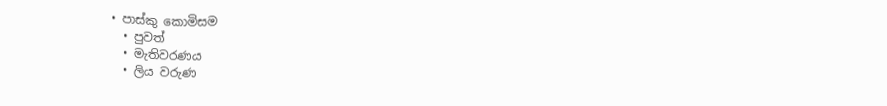• පාස්කු කොමිසම
  • පුවත්
  • මැතිවරණය
  • ලිය වරුණ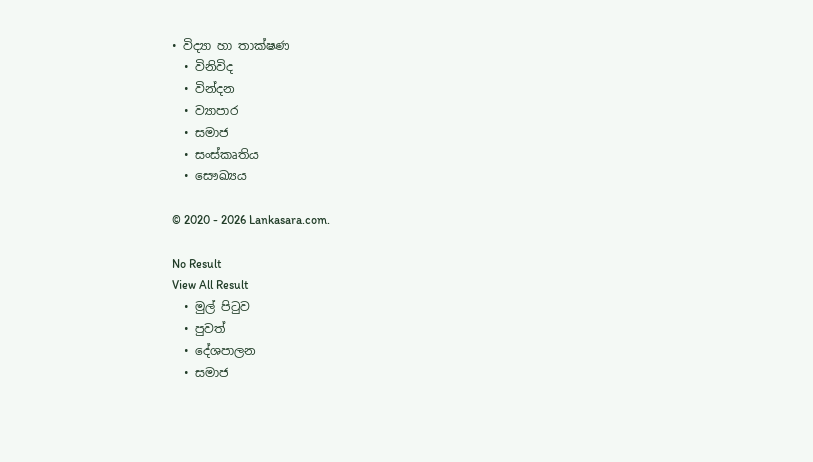• විද්‍යා හා තාක්ෂණ
  • විනිවිද
  • වින්දන
  • ව්‍යාපාර
  • සමාජ
  • සංස්කෘතිය
  • සෞඛ්‍යය

© 2020 - 2026 Lankasara.com.

No Result
View All Result
  • මුල් පිටුව
  • පුවත්
  • දේශපාලන
  • සමාජ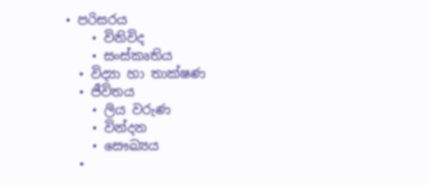• පරිසරය
    • විනිවිද
    • සංස්කෘතිය
  • විද්‍යා හා තාක්ෂණ
  • ජීවිතය
    • ලිය වරුණ
    • වින්දන
    • සෞඛ්‍යය
  •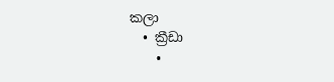කලා
  • ක්‍රීඩා
    •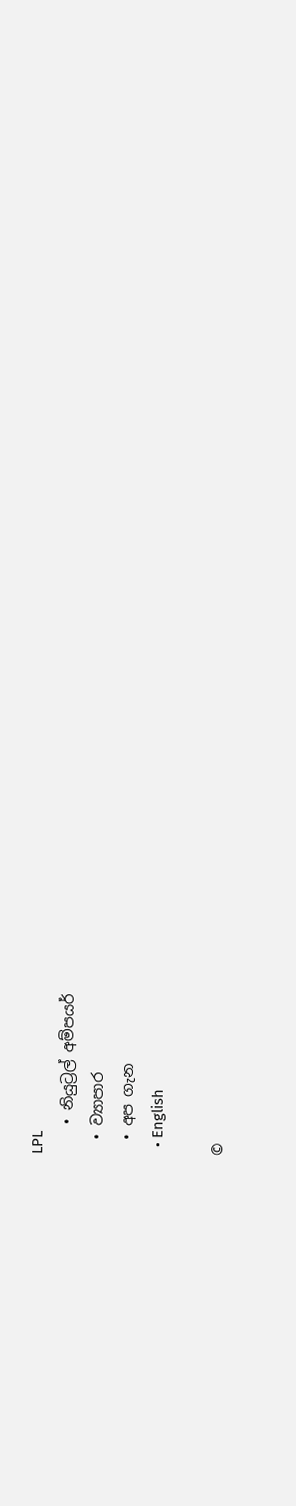LPL
    • නියුට්‍රල් අම්පයර්
  • ව්‍යාපාර
  • අප ගැන
  • English

©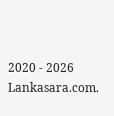2020 - 2026 Lankasara.com.